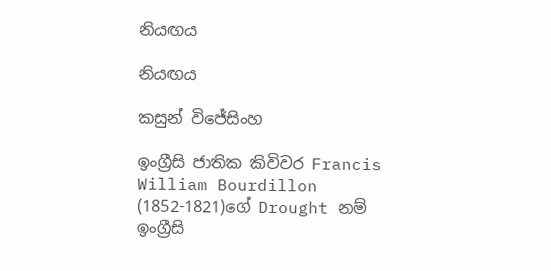නියඟය

නියඟය

කසුන් විජේසිංහ

ඉංග්‍රීසි ජාතික කිවිවර Francis William Bourdillon (1852-1821)ගේ Drought නම් ඉංග්‍රීසි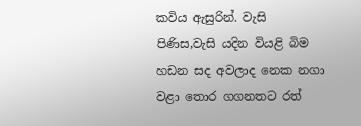කවිය ඇසුරින්. වැසි පිණිස,වැසි යදින වියළි බිම හඩන සද අවලාද නෙක නගා වළා තොර ගගනතට රත්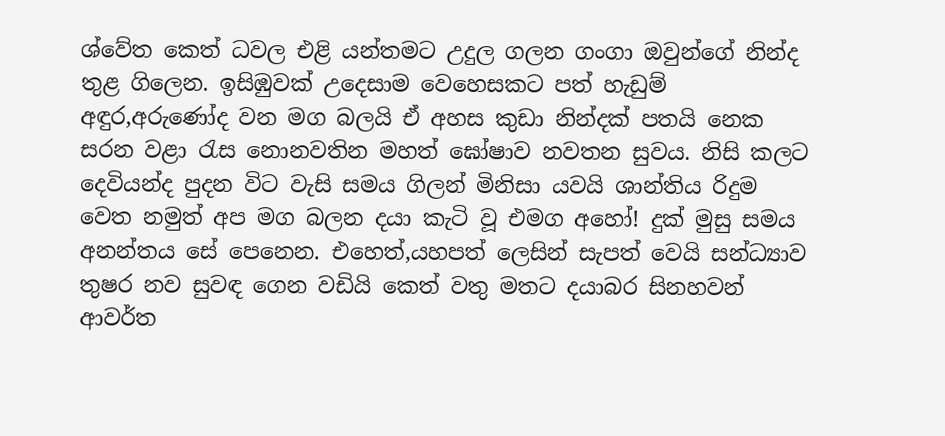ශ්වේත කෙත් ධවල එළි යන්තමට උදුල ගලන ගංගා ඔවුන්ගේ නින්ද තුළ ගිලෙන. ඉසිඹුවක් උදෙසාම වෙහෙසකට පත් හැඩුම් අඳුර,අරුණෝද වන මග බලයි ඒ අහස කුඩා නින්දක් පතයි නෙක සරන වළා රැස නොනවතින මහත් ඝෝෂාව නවතන සුවය. නිසි කලට දෙවියන්ද පුදන විට වැසි සමය ගිලන් මිනිසා යවයි ශාන්තිය රිදුම වෙත නමුත් අප මග බලන දයා කැටි වූ එමග අහෝ! දුක් මුසු සමය අනන්තය සේ පෙනෙන. එහෙත්,යහපත් ලෙසින් සැපත් වෙයි සන්ධ්‍යාව තුෂර නව සුවඳ ගෙන වඩියි කෙත් වතු මතට දයාබර සිනහවන් ආව‍ර්ත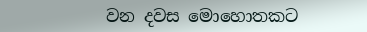වන දවස මොහොතකට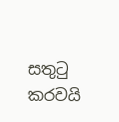සතුටු කරවයි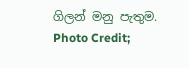ගිලන් මනු පැතුම. Photo Credit;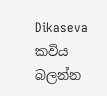Dikaseva
කවිය බලන්න